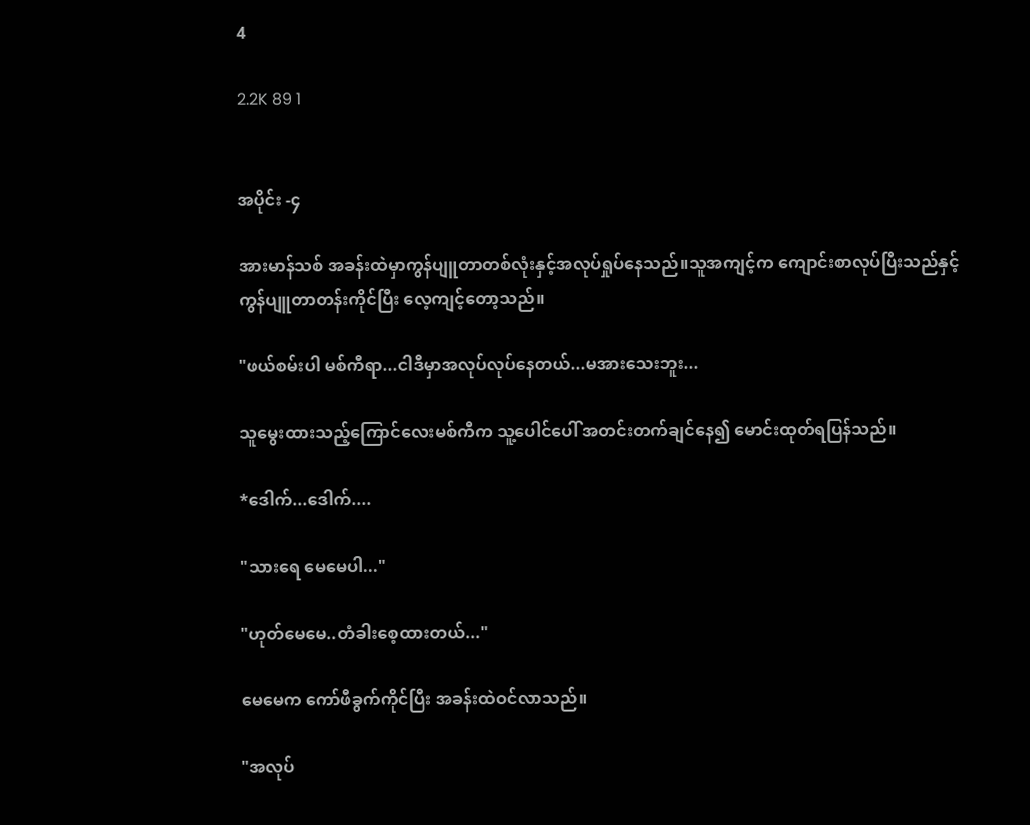4

2.2K 89 1


အပိုင်း -၄

အားမာန်သစ် အခန်းထဲမှာကွန်ပျူတာတစ်လုံးနှင့်အလုပ်ရှုပ်နေသည်။သူအကျင့်က ကျောင်းစာလုပ်ပြီးသည်နှင့်ကွန်ပျူတာတန်းကိုင်ပြီး လေ့ကျင့်တော့သည်။

"ဖယ်စမ်းပါ မစ်ကီရာ...ငါဒီမှာအလုပ်လုပ်နေတယ်...မအားသေးဘူး...

သူမွေး‌ထားသည့်ကြောင်လေးမစ်ကီက သူ့ပေါင်ပေါ် အတင်းတက်ချင်နေ၍ မောင်းထုတ်ရပြန်သည်။

*ဒေါက်...ဒေါက်....

"သားရေ မေမေပါ..."

"ဟုတ်မေမေ..တံခါးစေ့ထားတယ်..."

မေမေက ကော်ဖီခွက်ကိုင်ပြီး အခန်းထဲဝင်လာသည်။

"အလုပ်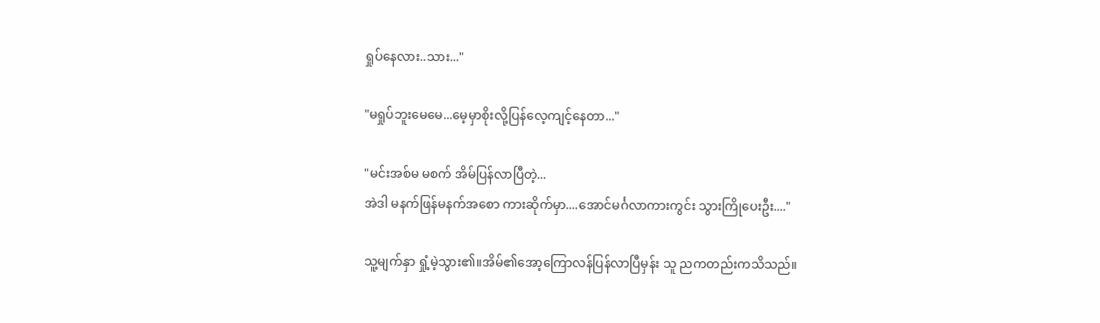ရှုပ်နေလား..သား..."

"မရှုပ်ဘူးမေမေ...မေ့မှာစိုးလို့ပြန်လေ့ကျင့်နေတာ..."

"မင်းအစ်မ မစက် အိမ်ပြန်လာပြီတဲ့...
အဲဒါ မနက်ဖြန်မနက်အစော ကားဆိုက်မှာ....အောင်မင်္ဂလာကားကွင်း သွားကြိုပေးဦး...."

သူ့မျက်နှာ ရှုံ့မဲ့သွား၏။အိမ်၏အော့ကြောလန်ပြန်လာပြီမှန်း သူ ညကတည်းကသိသည်။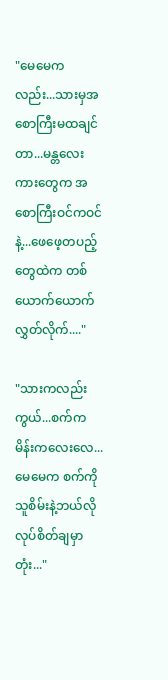"မေမေကလည်း...သားမှအစောကြီးမထချင်တာ...မန္တလေးကားတွေက အစောကြီးဝင်ကဝင်နဲ့...ဖေဖေ့တပည့်တွေထဲက တစ်ယောက်ယောက်လွှတ်လိုက်...."

"သားကလည်းကွယ်...စက်က မိန်းကလေးလေ...မေမေက စက်ကိုသူစိမ်းနဲ့ဘယ်လိုလုပ်စိတ်ချမှာတုံး..."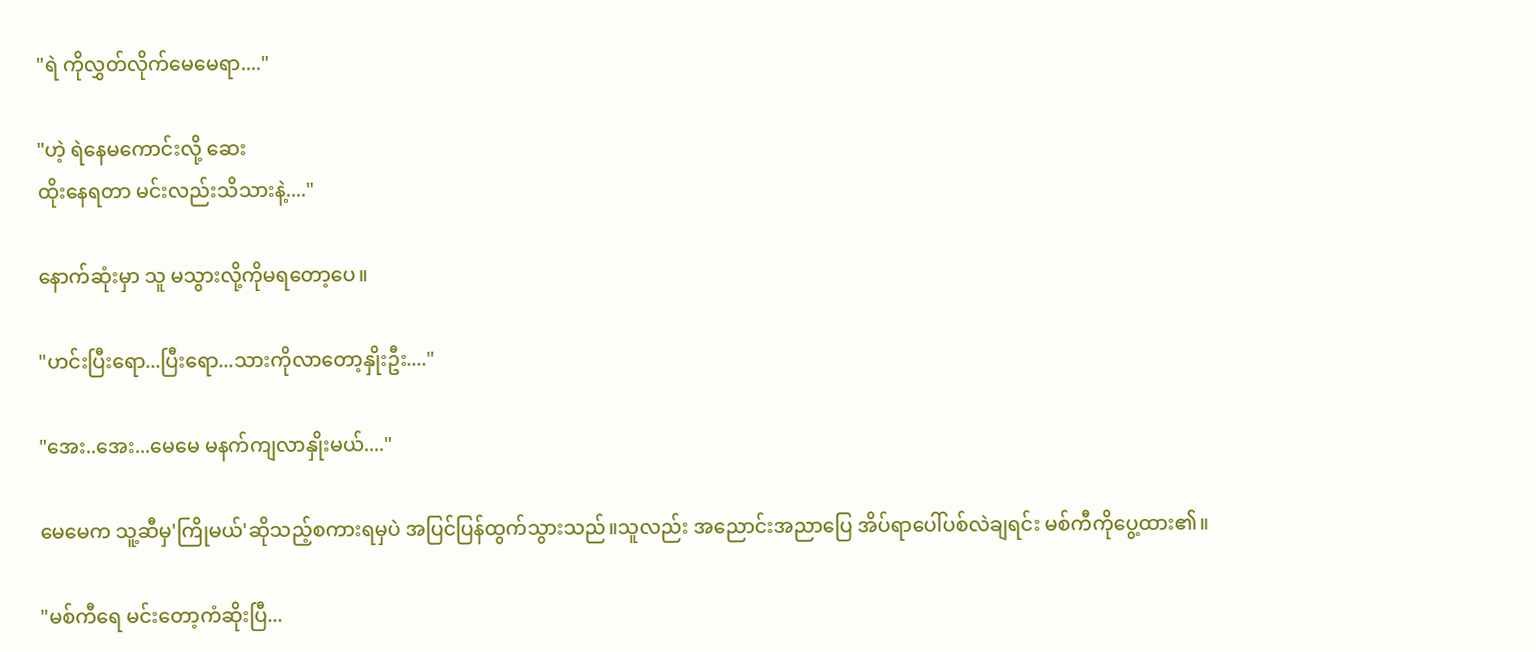"ရဲ ကိုလွှတ်လိုက်မေမေရာ...."

"ဟဲ့ ရဲနေမကောင်းလို့ ဆေး
ထိုးနေရတာ မင်းလည်းသိသားနဲ့...."

နောက်ဆုံးမှာ သူ မသွားလို့ကိုမရတော့ပေ။

"ဟင်းပြီးရော...ပြီးရော...သားကိုလာတော့နှိုးဦး...."

"အေး..အေး...မေမေ မနက်ကျလာနှိုးမယ်...."

မေမေက သူ့ဆီမှ'ကြိုမယ်'ဆိုသည့်စကားရမှပဲ အပြင်ပြန်ထွက်သွားသည်။သူလည်း အညောင်းအညာပြေ အိပ်ရာပေါ်‌ပစ်လဲချရင်း မစ်ကီကိုပွေ့ထား၏။

"မစ်ကီရေ မင်းတော့ကံဆိုးပြီ...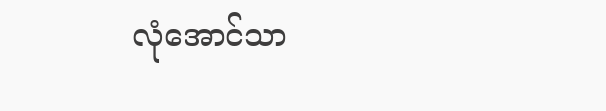လုံအောင်သာ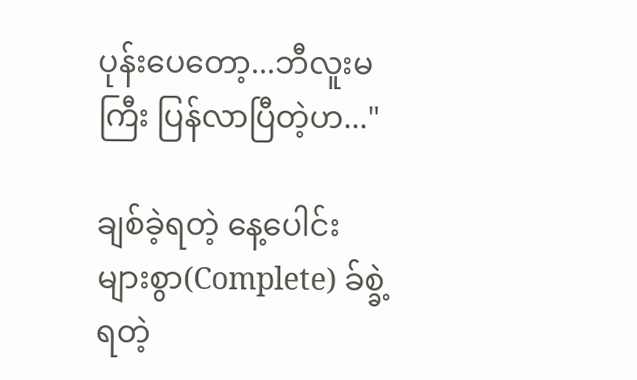ပုန်းပေတော့...ဘီလူးမကြီး ပြန်လာပြီတဲ့ဟ..."

ချစ်ခဲ့ရတဲ့ နေ့ပေါင်းများစွာ(Complete) ခ်စ္ခဲ့ရတဲ့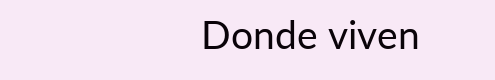Donde viven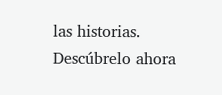las historias. Descúbrelo ahora